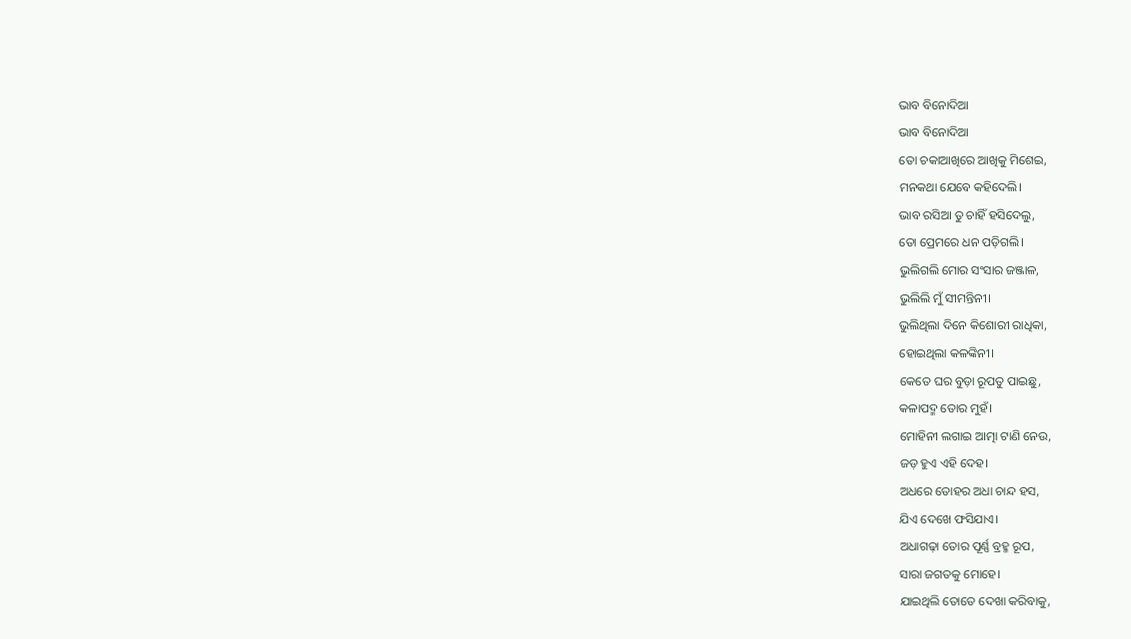ଭାବ ବିନୋଦିଆ
ଭାବ ବିନୋଦିଆ
ତୋ ଚକାଆଖିରେ ଆଖିକୁ ମିଶେଇ,
ମନକଥା ଯେବେ କହିଦେଲି।
ଭାବ ରସିଆ ତୁ ଚାହିଁ ହସିଦେଲୁ,
ତୋ ପ୍ରେମରେ ଧନ ପଡ଼ିଗଲି।
ଭୁଲିଗଲି ମୋର ସଂସାର ଜଞ୍ଜାଳ,
ଭୁଲିଲି ମୁଁ ସୀମନ୍ତିନୀ।
ଭୁଲିଥିଲା ଦିନେ କିଶୋରୀ ରାଧିକା,
ହୋଇଥିଲା କଳଙ୍କିନୀ।
କେତେ ଘର ବୁଡ଼ା ରୂପତୁ ପାଇଛୁ,
କଳାପଦ୍ମ ତୋର ମୁହଁ।
ମୋହିନୀ ଲଗାଇ ଆତ୍ମା ଟାଣି ନେଉ,
ଜଡ଼ ହୁଏ ଏହି ଦେହ।
ଅଧରେ ତୋହର ଅଧା ଚାନ୍ଦ ହସ,
ଯିଏ ଦେଖେ ଫସିଯାଏ।
ଅଧାଗଢ଼ା ତୋର ପୂର୍ଣ୍ଣ ବ୍ରହ୍ମ ରୂପ,
ସାରା ଜଗତକୁ ମୋହେ।
ଯାଇଥିଲି ତୋତେ ଦେଖା କରିବାକୁ,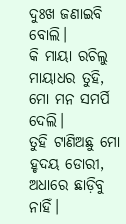ଦୁଃଖ ଜଣାଇବି ବୋଲି।
କି ମାୟା ରଚିଲୁ ମାୟାଧର ତୁହି,
ମୋ ମନ ସମର୍ପି ଦେଲି।
ତୁହି ଟାଣିଅଛୁ ମୋ ହୃଦୟ ଡୋରୀ,
ଅଧାରେ ଛାଡ଼ିବୁ ନାହିଁ।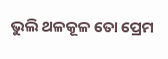ଭୁଲି ଥଳକୂଳ ତୋ ପ୍ରେମ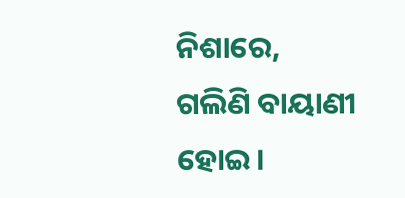ନିଶାରେ,
ଗଲିଣି ବାୟାଣୀ ହୋଇ।